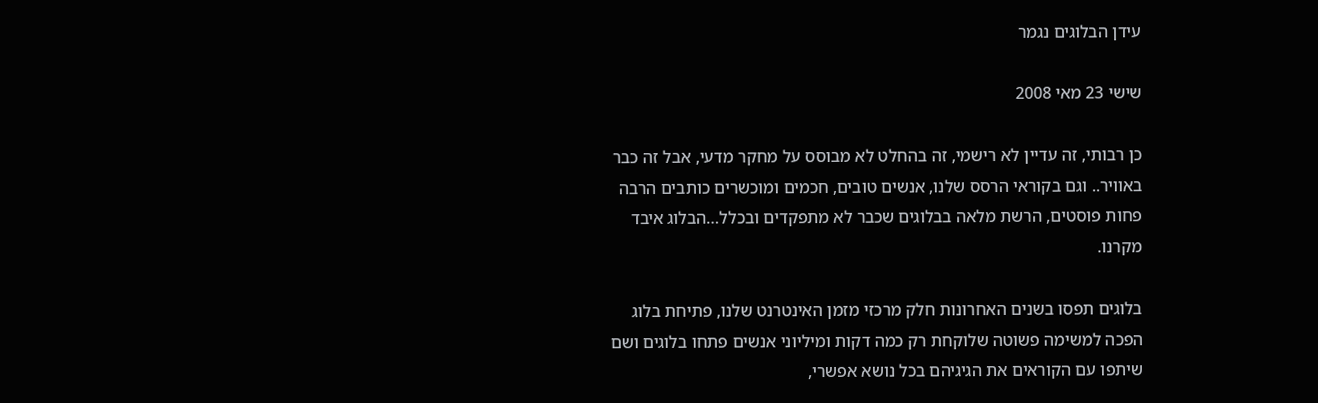עידן הבלוגים נגמר

שישי 23 מאי 2008

כן רבותי, זה עדיין לא רישמי, זה בהחלט לא מבוסס על מחקר מדעי, אבל זה כבר באוויר.. וגם בקוראי הרסס שלנו, אנשים טובים, חכמים ומוכשרים כותבים הרבה פחות פוסטים, הרשת מלאה בבלוגים שכבר לא מתפקדים ובכלל…הבלוג איבד מקרנו.

בלוגים תפסו בשנים האחרונות חלק מרכזי מזמן האינטרנט שלנו, פתיחת בלוג הפכה למשימה פשוטה שלוקחת רק כמה דקות ומיליוני אנשים פתחו בלוגים ושם שיתפו עם הקוראים את הגיגיהם בכל נושא אפשרי,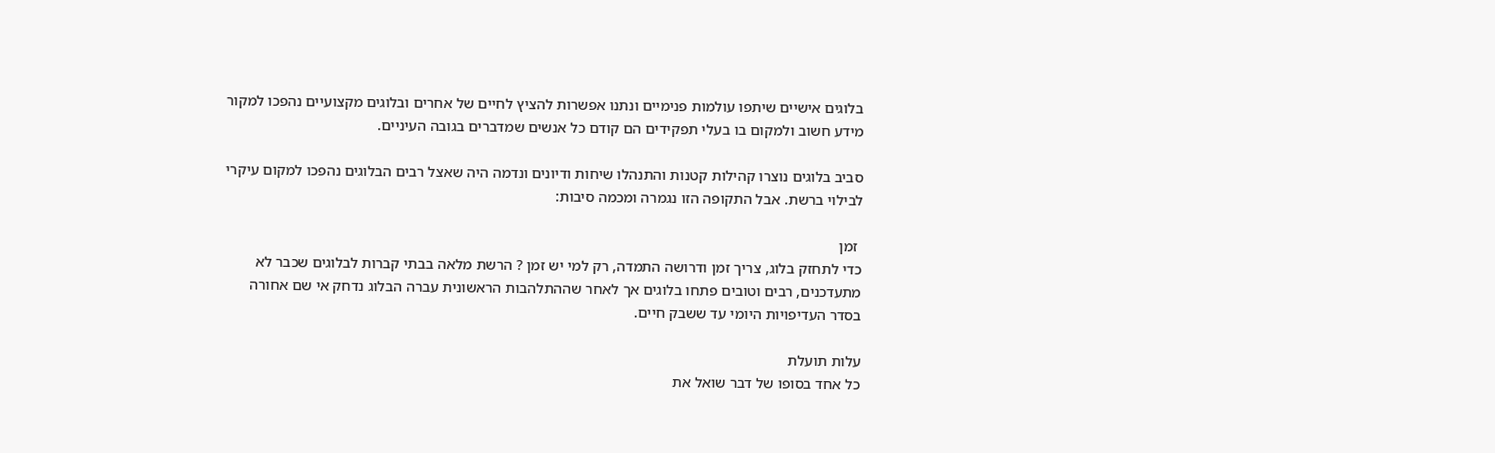בלוגים אישיים שיתפו עולמות פנימיים ונתנו אפשרות להציץ לחיים של אחרים ובלוגים מקצועיים נהפכו למקור מידע חשוב ולמקום בו בעלי תפקידים הם קודם כל אנשים שמדברים בגובה העיניים.

סביב בלוגים נוצרו קהילות קטנות והתנהלו שיחות ודיונים ונדמה היה שאצל רבים הבלוגים נהפכו למקום עיקרי לבילוי ברשת. אבל התקופה הזו נגמרה ומכמה סיבות:

 זמן
כדי לתחזק בלוג, צריך זמן ודרושה התמדה, רק למי יש זמן ? הרשת מלאה בבתי קברות לבלוגים שכבר לא מתעדכנים, רבים וטובים פתחו בלוגים אך לאחר שההתלהבות הראשונית עברה הבלוג נדחק אי שם אחורה בסדר העדיפויות היומי עד ששבק חיים.

עלות תועלת
כל אחד בסופו של דבר שואל את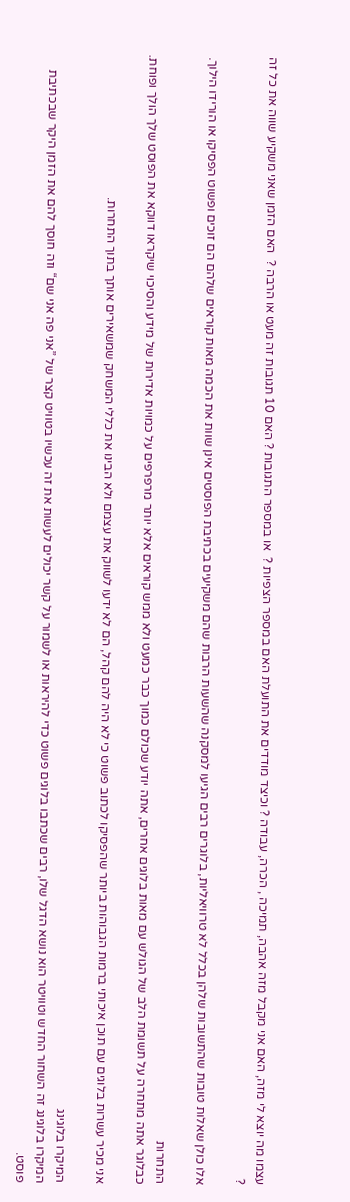עצמו מה יוצא לי מזה, האם אני מקבל מזה אהבה, תמיכה , הכרה, עבודה ? וכיצד מודדים את התועלת האם במספר הצפיות ?  או במספר התגובות ? האם 10 תגובות זה מעט או הרבה ?  האם הזמן שאני משקיע שווה את כל זה ?

אלו כולן שאלות טובות שהתשובות שלהן בכלל לא טרוויאליות, בלוגרים רבים הגיעו למסקנה שהשעות הרבות שהם משקיעים בכתיבת הפוסטים אינן שוות את הכמה מאות קוראים שלהם הם זוכים ופשוט הפסיקו או הורידו הילוך.

התחרות
כבלוגר אתה מתחרה על תשומת הלב של הגולש עם מאות בלוגים אחרים, אתה יודע שכולם כמוך כבר כמעט ולא ממש קוראים אלא יותר מרפרפים על כמויות אדירות של מידע והסיכוי שיקראו דווקא את הפוסט שלך הולך ופוחת.

אני מכיר עשרות בלוגים עם תוכן איכותי ברמות הגבוהות ביותר שהפסיקו לכתוב פשוט כי לא היה להם קהל, הם לא ידעו לשווק את עצמם ולא הבינו את כללי המשחק שמשאירים אותך בתוך התחרות.

המיקרו בלוגינג
המיקרו בלוגינג זה השחור החדש וטוויטר הוא נושא הדגל שלו, רבים שכתבו בלוגים פשוט כדי להיראות או לשמור על קשר יכולים לעשות את זה עכשיו בטוויט קצר של ”אני פה אני שם“ וזה חוסך להם את הזמן היקר שבכתיבת פוסט.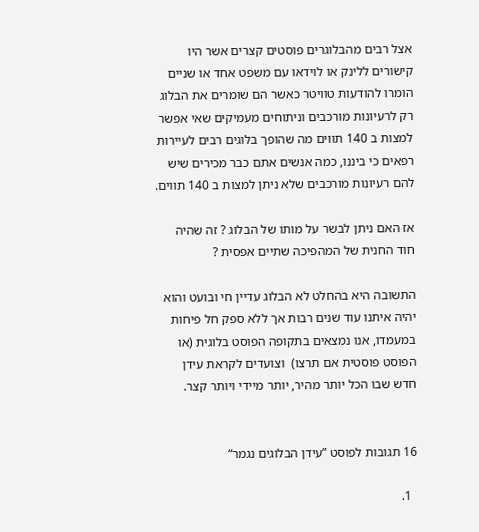אצל רבים מהבלוגרים פוסטים קצרים אשר היו קישורים ללינק או לוידאו עם משפט אחד או שניים הומרו להודעות טוויטר כאשר הם שומרים את הבלוג רק לרעיונות מורכבים וניתוחים מעמיקים שאי אפשר למצות ב 140 תווים מה שהופך בלוגים רבים לעיירות רפאים כי ביננו, כמה אנשים אתם כבר מכירים שיש להם רעיונות מורכבים שלא ניתן למצות ב 140 תווים.

אז האם ניתן לבשר על מותו של הבלוג ? זה שהיה חוד החנית של המהפיכה שתיים אפסית ?

התשובה היא בהחלט לא הבלוג עדיין חי ובועט והוא יהיה איתנו עוד שנים רבות אך ללא ספק חל פיחות במעמדו, אנו נמצאים בתקופה הפוסט בלוגית (או הפוסט פוסטית אם תרצו)  וצועדים לקראת עידן חדש שבו הכל יותר מהיר, יותר מיידי ויותר קצר.


16 תגובות לפוסט ”עידן הבלוגים נגמר“

  1.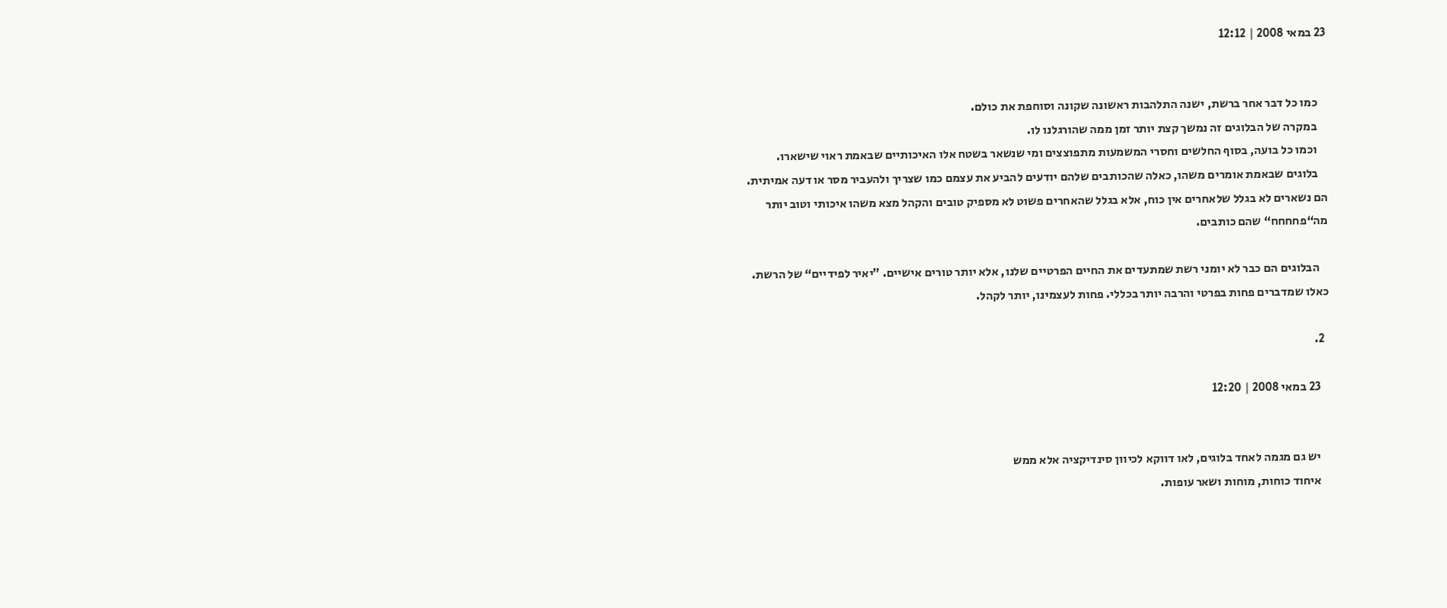23 במאי 2008 | 12:12


    כמו כל דבר אחר ברשת, ישנה התלהבות ראשונה שקונה וסוחפת את כולם.
    במקרה של הבלוגים זה נמשך קצת יותר זמן ממה שהורגלנו לו.
    וכמו כל בועה, בסוף החלשים וחסרי המשמעות מתפוצצים ומי שנשאר בשטח אלו האיכותיים שבאמת ראוי שישארו.
    בלוגים שבאמת אומרים משהו, כאלה שהכותבים שלהם יודעים להביע את עצמם כמו שצריך ולהעביר מסר או דעה אמיתית. הם נשארים לא בגלל שלאחרים אין כוח, אלא בגלל שהאחרים פשוט לא מספיק טובים והקהל מצא משהו איכותי וטוב יותר מה“פחחחח“ שהם כותבים.

    הבלוגים הם כבר לא יומני רשת שמתעדים את החיים הפרטיים שלנו, אלא יותר טורים אישיים. ”יאיר לפידיים“ של הרשת. כאלו שמדברים פחות בפרטי והרבה יותר בכללי. פחות לעצמינו, יותר לקהל.

  2.

    23 במאי 2008 | 12:20


    יש גם מגמה לאחד בלוגים, לאו דווקא לכיוון סינדיקציה אלא ממש
    איחוד כוחות, מוחות ושאר עופות.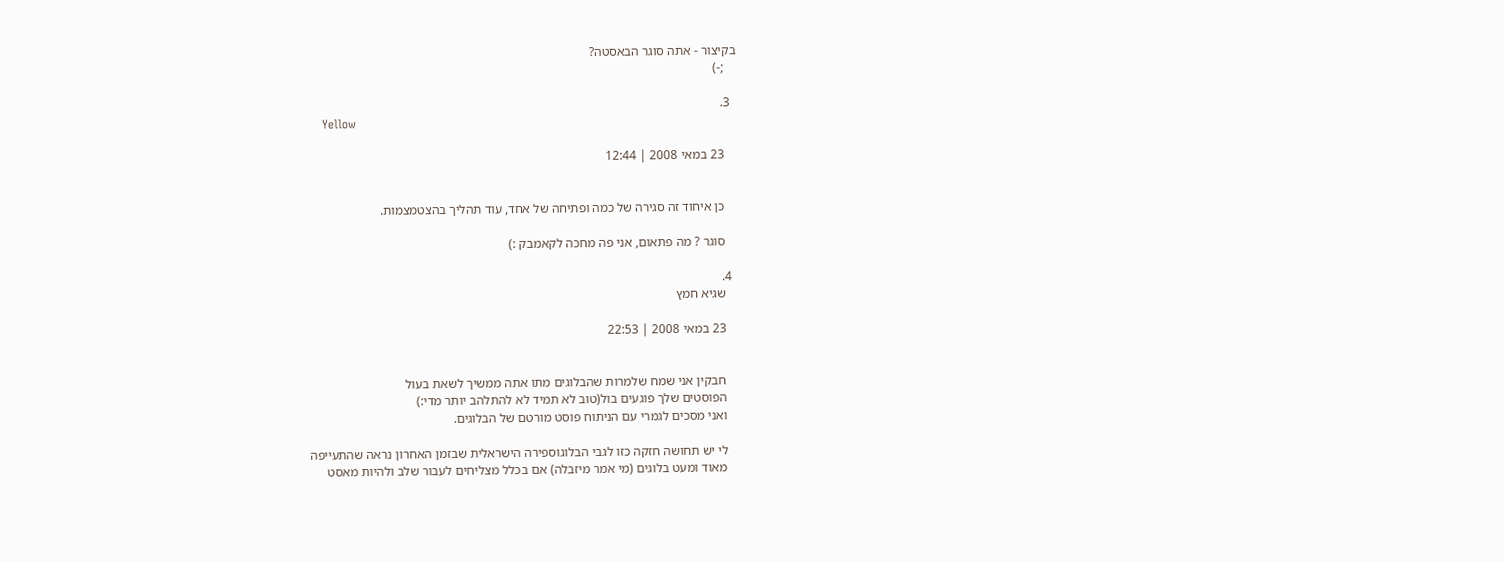בקיצור - אתה סוגר הבאסטה?
    ;-)

  3.
    Yellow

    23 במאי 2008 | 12:44


    כן איחוד זה סגירה של כמה ופתיחה של אחד, עוד תהליך בהצטמצמות.

    סוגר ? מה פתאום, אני פה מחכה לקאמבק :)

  4.
    שגיא חמץ

    23 במאי 2008 | 22:53


    חבקין אני שמח שלמרות שהבלוגים מתו אתה ממשיך לשאת בעול
    הפוסטים שלך פוגעים בול(טוב לא תמיד לא להתלהב יותר מדי:)
    ואני מסכים לגמרי עם הניתוח פוסט מורטם של הבלוגים.

    לי יש תחושה חזקה כזו לגבי הבלוגוספירה הישראלית שבזמן האחרון נראה שהתעייפה
    מאוד ומעט בלוגים (מי אמר מיזבלה) אם בכלל מצליחים לעבור שלב ולהיות מאסט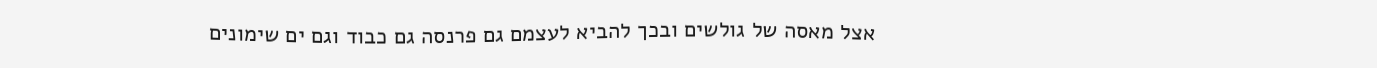אצל מאסה של גולשים ובכך להביא לעצמם גם פרנסה גם כבוד וגם ים שימונים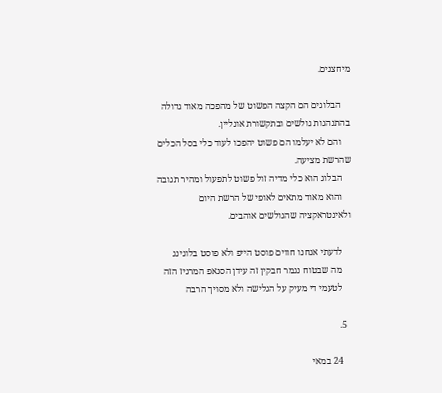מיחצנים.

    הבלוגים הם הקצה הפשוט של מהפכה מאוד גדולה בהתנהגות גולשים ובתקשורת אונליין.
    והם לא יעלמו הם פשוט יהפכו לעוד כלי בסל הכלים שהרשת מציעה.
    הבלוג הוא כלי מדיה זול פשוט לתפעול ומהיר תגובה
    והוא מאוד מתאים לאופי של הרשת היום ולאינטראקציה שהגולשים אוהבים.

    לדעתי אנחנו חווים פוסט הייפ ולא פוסט בלוגינג
    מה שבטוח נגמר חבקין זה עידן הסנאפ המרגיז הזה
    לטעמי די מעיק על הגלישה ולא מסויך הרבה

  5.

    24 במאי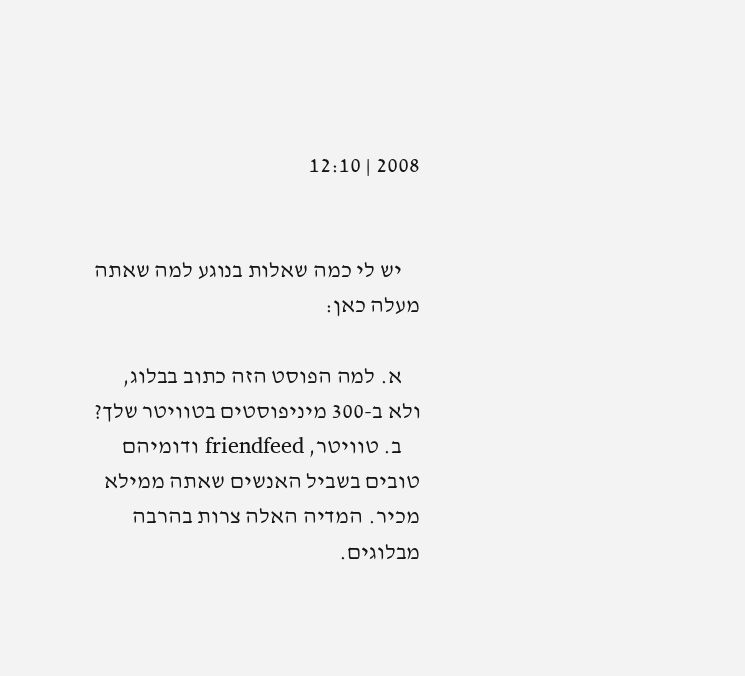2008 | 12:10


    יש לי כמה שאלות בנוגע למה שאתה מעלה כאן:

    א. למה הפוסט הזה כתוב בבלוג, ולא ב-300 מיניפוסטים בטוויטר שלך?
    ב. טוויטר, friendfeed ודומיהם טובים בשביל האנשים שאתה ממילא מכיר. המדיה האלה צרות בהרבה מבלוגים.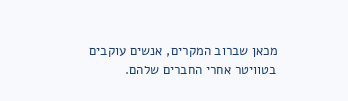מכאן שברוב המקרים, אנשים עוקבים בטוויטר אחרי החברים שלהם.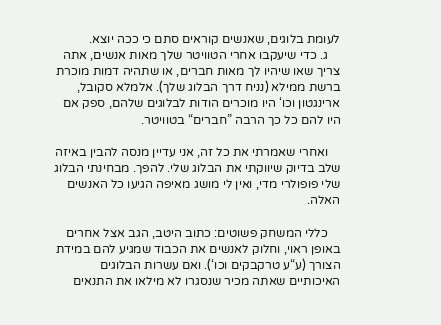לעומת בלוגים, שאנשים קוראים סתם כי ככה יוצא.
    ג. כדי שיעקבו אחרי הטוויטר שלך מאות אנשים, אתה צריך שאו שיהיו לך מאות חברים, או שתהיה דמות מוכרת ברשת ממילא (נניח דרך הבלוג שלך). אלמלא סקובל, ארינגטון וכו‘ היו מוכרים הודות לבלוגים שלהם, ספק אם היו להם כל כך הרבה ”חברים“ בטוויטר.

    ואחרי שאמרתי את כל זה, אני עדיין מנסה להבין באיזה שלב בדיוק שיווקתי את הבלוג שלי. להפך. מבחינתי הבלוג שלי פופולרי מדי, ואין לי מושג מאיפה הגיעו כל האנשים האלה.

    כללי המשחק פשוטים: כתוב היטב, הגב אצל אחרים באופן ראוי, וחלוק לאנשים את הכבוד שמגיע להם במידת הצורך (ע“ע טרקבקים וכו‘). ואם עשרות הבלוגים האיכותיים שאתה מכיר שנסגרו לא מילאו את התנאים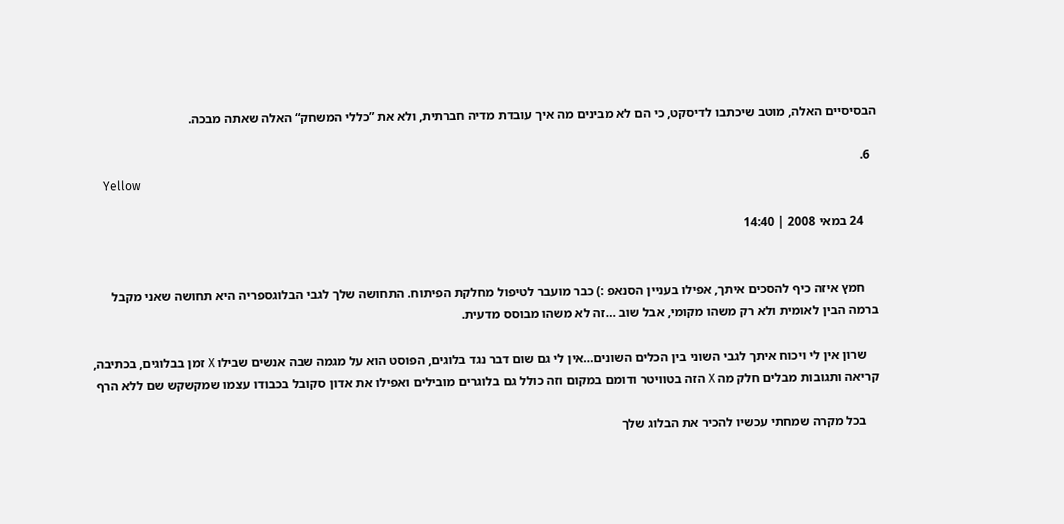הבסיסיים האלה, מוטב שיכתבו לדיסקט, כי הם לא מבינים מה איך עובדת מדיה חברתית, ולא את ”כללי המשחק“ האלה שאתה מבכה.

  6.
    Yellow

    24 במאי 2008 | 14:40


    חמץ איזה כיף להסכים איתך, אפילו בעניין הסנאפ :) כבר מועבר לטיפול מחלקת הפיתוח. התחושה שלך לגבי הבלוגספריה היא תחושה שאני מקבל ברמה הבין לאומית ולא רק משהו מקומי, אבל שוב …זה לא משהו מבוסס מדעית.

    שרון אין לי ויכוח איתך לגבי השוני בין הכלים השונים…אין לי גם שום דבר נגד בלוגים, הפוסט הוא על מגמה שבה אנשים שבילו X זמן בבלוגים, בכתיבה, קריאה ותגובות מבלים חלק מה X הזה בטוויטר ודומם במקום וזה כולל גם בלוגרים מובילים ואפילו את אדון סקובל בכבודו עצמו שמקשקש שם ללא הרף

    בכל מקרה שמחתי עכשיו להכיר את הבלוג שלך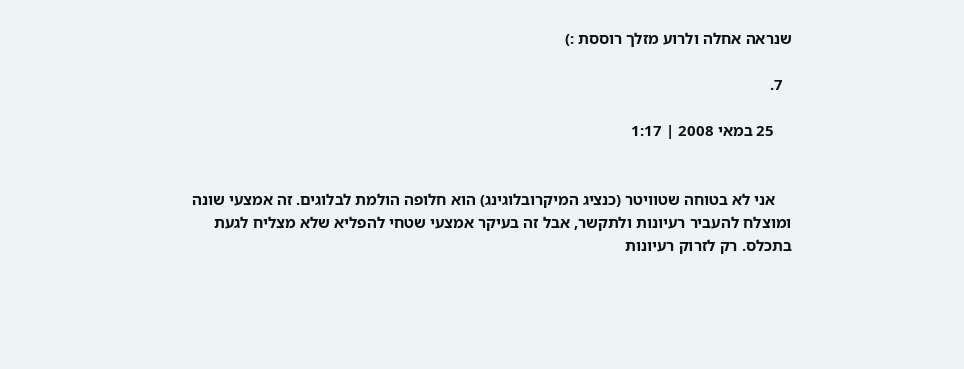שנראה אחלה ולרוע מזלך רוססת :)

  7.

    25 במאי 2008 | 1:17


    אני לא בטוחה שטוויטר (כנציג המיקרובלוגינג) הוא חלופה הולמת לבלוגים. זה אמצעי שונה ומוצלח להעביר רעיונות ולתקשר, אבל זה בעיקר אמצעי שטחי להפליא שלא מצליח לגעת בתכלס. רק לזרוק רעיונות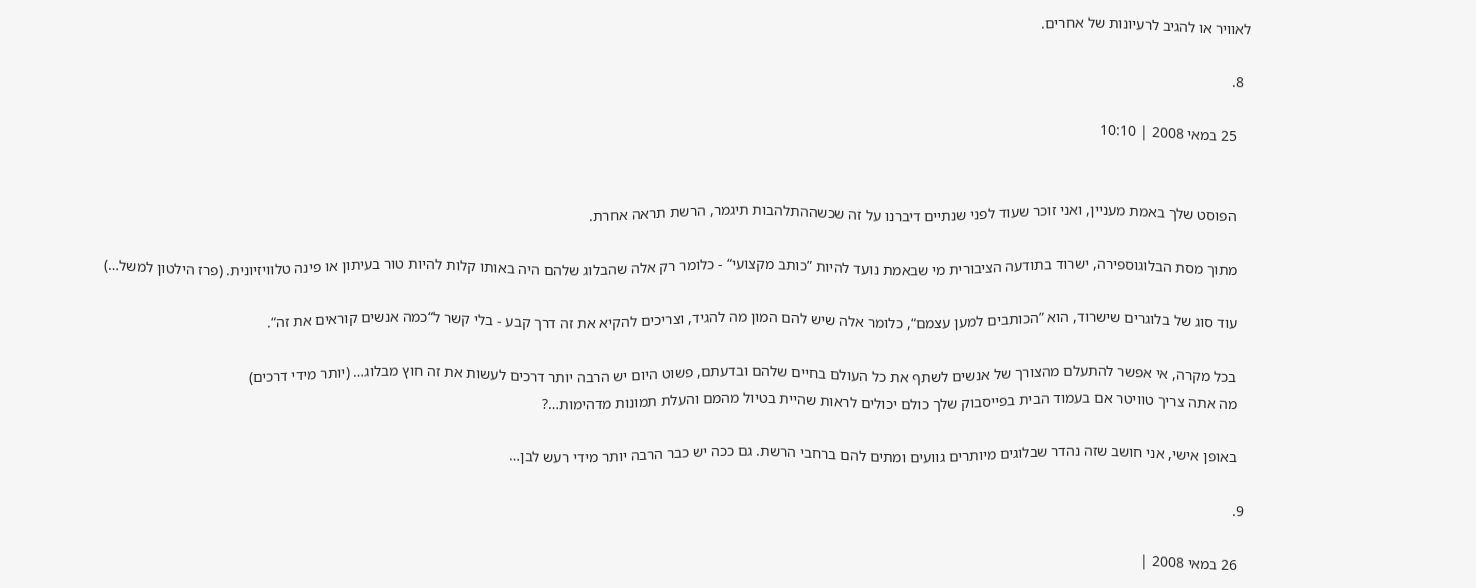לאוויר או להגיב לרעיונות של אחרים.

  8.

    25 במאי 2008 | 10:10


    הפוסט שלך באמת מעניין, ואני זוכר שעוד לפני שנתיים דיברנו על זה שכשההתלהבות תיגמר, הרשת תראה אחרת.

    מתוך מסת הבלוגוספירה, ישרוד בתודעה הציבורית מי שבאמת נועד להיות ”כותב מקצועי“ - כלומר רק אלה שהבלוג שלהם היה באותו קלות להיות טור בעיתון או פינה טלוויזיונית. (פרז הילטון למשל…)

    עוד סוג של בלוגרים שישרוד, הוא ”הכותבים למען עצמם“, כלומר אלה שיש להם המון מה להגיד, וצריכים להקיא את זה דרך קבע - בלי קשר ל“כמה אנשים קוראים את זה“.

    בכל מקרה, אי אפשר להתעלם מהצורך של אנשים לשתף את כל העולם בחיים שלהם ובדעתם, פשוט היום יש הרבה יותר דרכים לעשות את זה חוץ מבלוג… (יותר מידי דרכים)
    מה אתה צריך טוויטר אם בעמוד הבית בפייסבוק שלך כולם יכולים לראות שהיית בטיול מהמם והעלת תמונות מדהימות…?

    באופן אישי, אני חושב שזה נהדר שבלוגים מיותרים גוועים ומתים להם ברחבי הרשת. גם ככה יש כבר הרבה יותר מידי רעש לבן…

  9.

    26 במאי 2008 |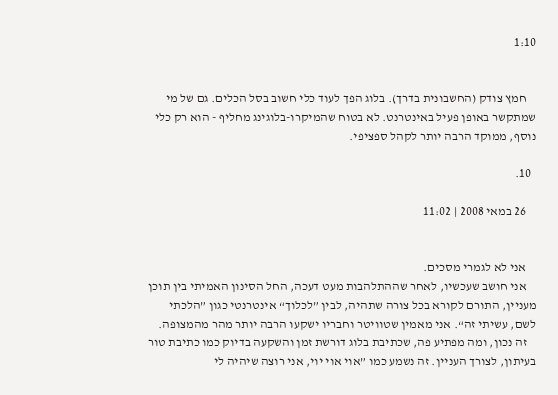1:10


    חמץ צודק (החשבונית בדרך). בלוג הפך לעוד כלי חשוב בסל הכלים. גם של מי שמתקשר באופן פעיל באינטרנט. לא בטוח שהמיקרו-בלוגינג מחליף - הוא רק כלי נוסף, ממוקד הרבה יותר לקהל ספציפי.

  10.

    26 במאי 2008 | 11:02


    אני לא לגמרי מסכים.
    אני חושב שעכשיו, לאחר שההתלהבות מעט דעכה, החל הסינון האמיתי בין תוכן מעניין, התורם לקורא בכל צורה שתהיה, לבין ”לכלוך“ אינטרנטי כגון ”הלכתי לשם, עשיתי זה“. אני מאמין שטוויטר וחבריו ישקעו הרבה יותר מהר מהמצופה.
    זה נכון, ומה מפתיע פה, שכתיבת בלוג דורשת זמן והשקעה בדיוק כמו כתיבת טור בעיתון, לצורך העניין. זה נשמע כמו ”אוי אוי יוי, אני רוצה שיהיה לי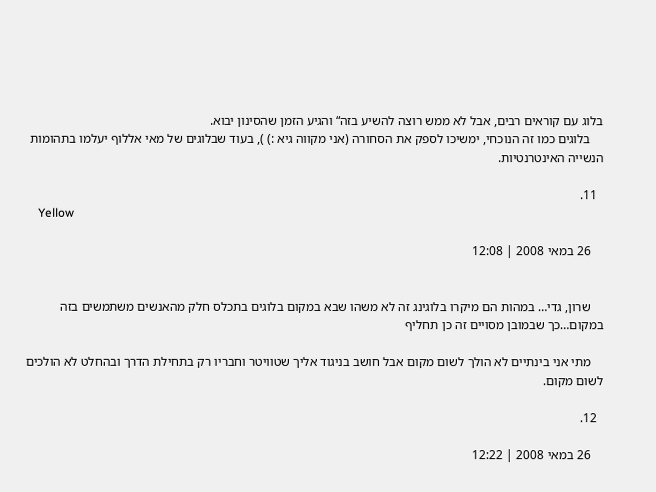בלוג עם קוראים רבים, אבל לא ממש רוצה להשיע בזה“ והגיע הזמן שהסינון יבוא.
    בלוגים כמו זה הנוכחי, ימשיכו לספק את הסחורה (אני מקווה גיא :) ), בעוד שבלוגים של מאי אללוף יעלמו בתהומות הנשייה האינטרנטיות.

  11.
    Yellow

    26 במאי 2008 | 12:08


    שרון, גדי… במהות הם מיקרו בלוגינג זה לא משהו שבא במקום בלוגים בתכלס חלק מהאנשים משתמשים בזה במקום…כך שבמובן מסויים זה כן תחליף

    מתי אני בינתיים לא הולך לשום מקום אבל חושב בניגוד אליך שטוויטר וחבריו רק בתחילת הדרך ובהחלט לא הולכים לשום מקום.

  12.

    26 במאי 2008 | 12:22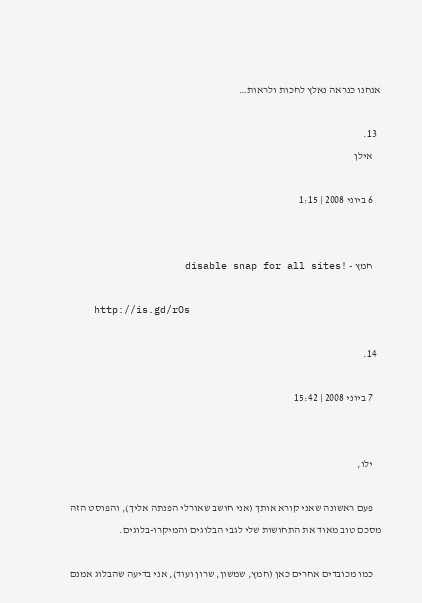אנחנו כנראה נאלץ לחכות ולראות…

  13.
    אילן

    6 ביוני 2008 | 1:15


    חמץ - !disable snap for all sites

    http://is.gd/rOs

  14.

    7 ביוני 2008 | 15:42


    ילו,

    פעם ראשונה שאני קורא אותך (אני חושב שאורלי הפנתה אליך), והפוסט הזה מסכם טוב מאוד את התחושות שלי לגבי הבלוגים והמיקרו-בלוגים.

    כמו מכובדים אחרים כאן (חמץ, שמשון, שרון ועוד), אני בדיעה שהבלוג אמנם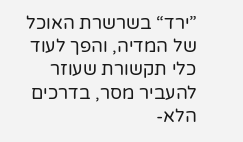”ירד“ בשרשרת האוכל של המדיה, והפך לעוד כלי תקשורת שעוזר להעביר מסר, בדרכים הלא-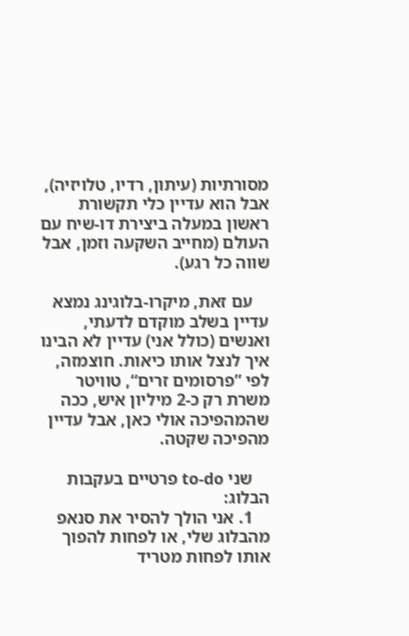מסורתיות (עיתון, רדיו, טלויזיה), אבל הוא עדיין כלי תקשורת ראשון במעלה ביצירת דו-שיח עם העולם (מחייב השקעה וזמן, אבל שווה כל רגע).

    עם זאת, מיקרו-בלוגינג נמצא עדיין בשלב מוקדם לדעתי, ואנשים (כולל אני) עדיין לא הבינו איך לנצל אותו כיאות. חוצמזה, לפי ”פרסומים זרים“, טוויטר משרת רק כ-2 מיליון איש, ככה שהמהפיכה אולי כאן, אבל עדיין מהפיכה שקטה.

    שני to-do פרטיים בעקבות הבלוג:
    1. אני הולך להסיר את סנאפ מהבלוג שלי, או לפחות להפוך אותו לפחות מטריד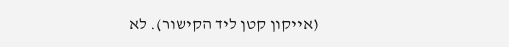(אייקון קטן ליד הקישור). לא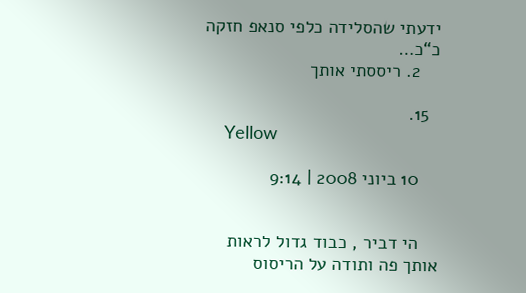ידעתי שהסלידה כלפי סנאפ חזקה כ“כ…
    2. ריססתי אותך

  15.
    Yellow

    10 ביוני 2008 | 9:14


    הי דביר , כבוד גדול לראות אותך פה ותודה על הריסוס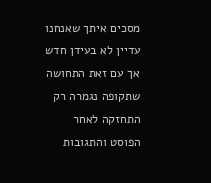מסכים איתך שאנחנו עדיין לא בעידן חדש אך עם זאת התחושה שתקופה נגמרה רק התחזקה לאחר הפוסט והתגובות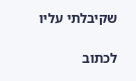שקיבלתי עליו

לכתוב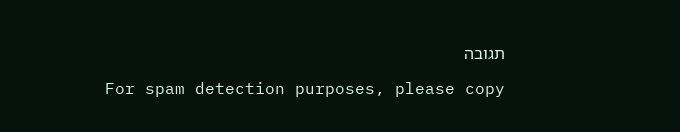תגובה

For spam detection purposes, please copy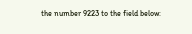the number 9223 to the field below: